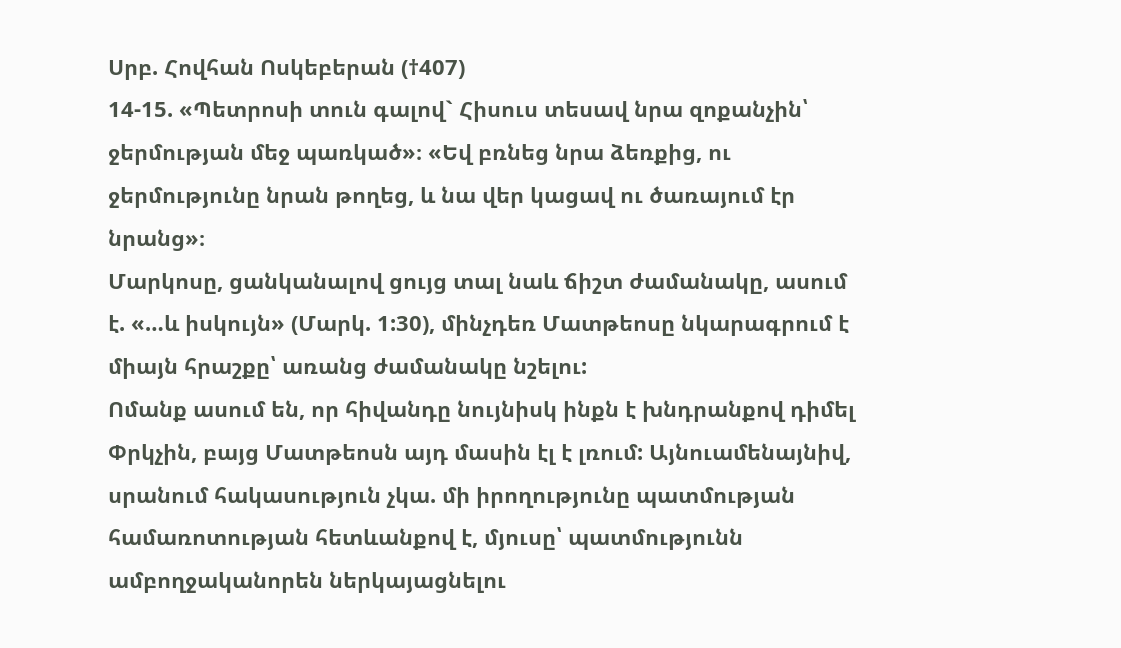Սրբ. Հովհան Ոսկեբերան (†407)
14-15. «Պետրոսի տուն գալով` Հիսուս տեսավ նրա զոքանչին՝ ջերմության մեջ պառկած»։ «Եվ բռնեց նրա ձեռքից, ու ջերմությունը նրան թողեց, և նա վեր կացավ ու ծառայում էր նրանց»։
Մարկոսը, ցանկանալով ցույց տալ նաև ճիշտ ժամանակը, ասում է. «…և իսկույն» (Մարկ. 1:30), մինչդեռ Մատթեոսը նկարագրում է միայն հրաշքը՝ առանց ժամանակը նշելու:
Ոմանք ասում են, որ հիվանդը նույնիսկ ինքն է խնդրանքով դիմել Փրկչին, բայց Մատթեոսն այդ մասին էլ է լռում: Այնուամենայնիվ, սրանում հակասություն չկա. մի իրողությունը պատմության համառոտության հետևանքով է, մյուսը՝ պատմությունն ամբողջականորեն ներկայացնելու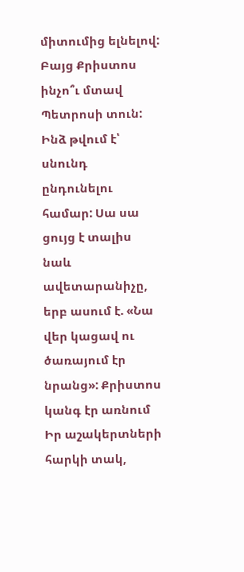միտումից ելնելով:
Բայց Քրիստոս ինչո՞ւ մտավ Պետրոսի տուն: Ինձ թվում է՝ սնունդ ընդունելու համար: Սա սա ցույց է տալիս նաև ավետարանիչը, երբ ասում է. «Նա վեր կացավ ու ծառայում էր նրանց»: Քրիստոս կանգ էր առնում Իր աշակերտների հարկի տակ,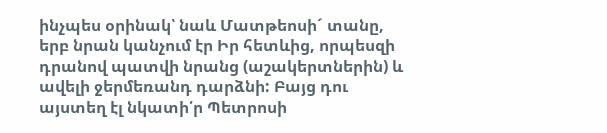ինչպես օրինակ՝ նաև Մատթեոսի´ տանը, երբ նրան կանչում էր Իր հետևից, որպեսզի դրանով պատվի նրանց (աշակերտներին) և ավելի ջերմեռանդ դարձնի: Բայց դու այստեղ էլ նկատի՛ր Պետրոսի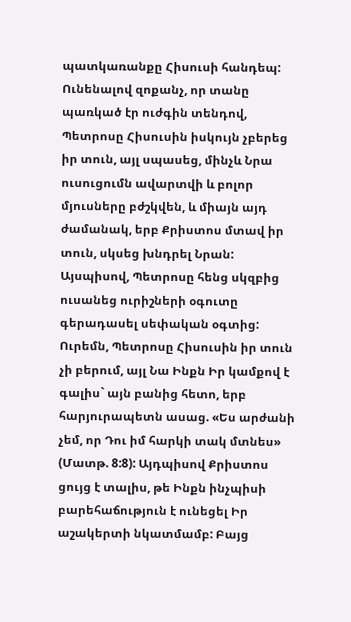պատկառանքը Հիսուսի հանդեպ: Ունենալով զոքանչ, որ տանը պառկած էր ուժգին տենդով, Պետրոսը Հիսուսին իսկույն չբերեց իր տուն, այլ սպասեց, մինչև Նրա ուսուցումն ավարտվի և բոլոր մյուսները բժշկվեն, և միայն այդ ժամանակ, երբ Քրիստոս մտավ իր տուն, սկսեց խնդրել Նրան: Այսպիսով, Պետրոսը հենց սկզբից ուսանեց ուրիշների օգուտը գերադասել սեփական օգտից:
Ուրեմն, Պետրոսը Հիսուսին իր տուն չի բերում, այլ Նա Ինքն Իր կամքով է գալիս` այն բանից հետո, երբ հարյուրապետն ասաց. «Ես արժանի չեմ, որ Դու իմ հարկի տակ մտնես» (Մատթ. 8:8): Այդպիսով Քրիստոս ցույց է տալիս, թե Ինքն ինչպիսի բարեհաճություն է ունեցել Իր աշակերտի նկատմամբ: Բայց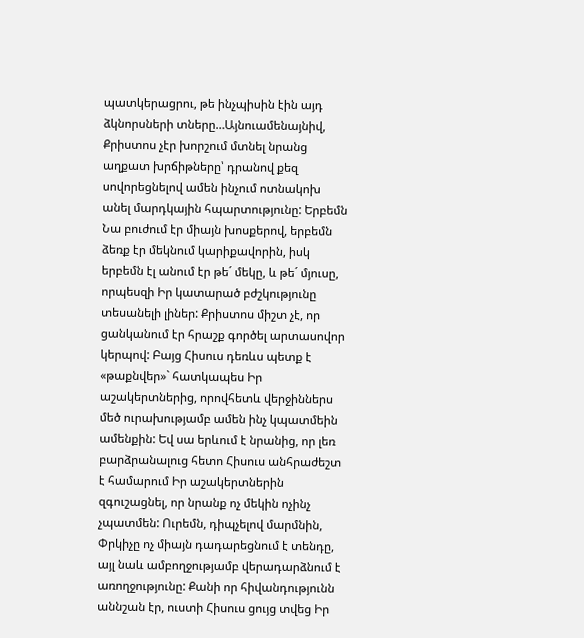պատկերացրու, թե ինչպիսին էին այդ ձկնորսների տները…Այնուամենայնիվ, Քրիստոս չէր խորշում մտնել նրանց աղքատ խրճիթները՝ դրանով քեզ սովորեցնելով ամեն ինչում ոտնակոխ անել մարդկային հպարտությունը: Երբեմն Նա բուժում էր միայն խոսքերով, երբեմն ձեռք էր մեկնում կարիքավորին, իսկ երբեմն էլ անում էր թե´ մեկը, և թե´ մյուսը, որպեսզի Իր կատարած բժշկությունը տեսանելի լիներ: Քրիստոս միշտ չէ, որ ցանկանում էր հրաշք գործել արտասովոր կերպով: Բայց Հիսուս դեռևս պետք է «թաքնվեր»` հատկապես Իր աշակերտներից, որովհետև վերջիններս մեծ ուրախությամբ ամեն ինչ կպատմեին ամենքին: Եվ սա երևում է նրանից, որ լեռ բարձրանալուց հետո Հիսուս անհրաժեշտ է համարում Իր աշակերտներին զգուշացնել, որ նրանք ոչ մեկին ոչինչ չպատմեն: Ուրեմն, դիպչելով մարմնին, Փրկիչը ոչ միայն դադարեցնում է տենդը, այլ նաև ամբողջությամբ վերադարձնում է առողջությունը: Քանի որ հիվանդությունն աննշան էր, ուստի Հիսուս ցույց տվեց Իր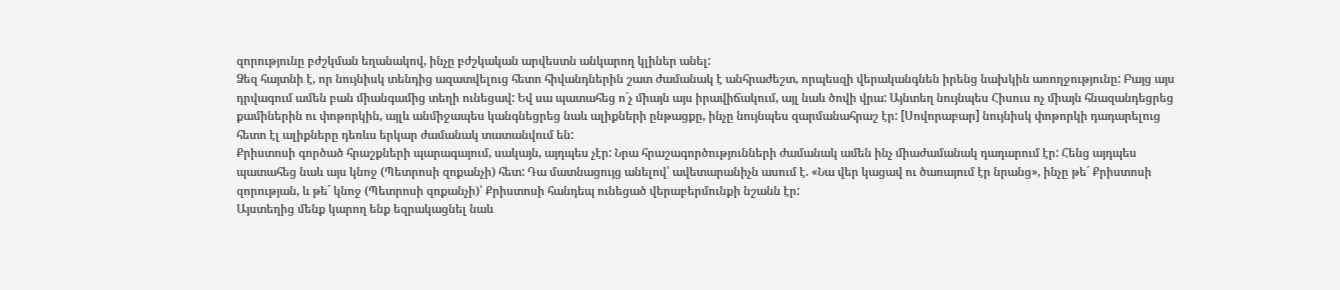զորությունը բժշկման եղանակով, ինչը բժշկական արվեստն անկարող կլիներ անել:
Ձեզ հայտնի է, որ նույնիսկ տենդից ազատվելուց հետո հիվանդներին շատ ժամանակ է անհրաժեշտ, որպեսզի վերականգնեն իրենց նախկին առողջությունը: Բայց այս դրվագում ամեն բան միանգամից տեղի ունեցավ: Եվ սա պատահեց ո´չ միայն այս իրավիճակում, այլ նաև ծովի վրա: Այնտեղ նույնպես Հիսուս ոչ միայն հնազանդեցրեց քամիներին ու փոթորկին, այլև անմիջապես կանգնեցրեց նաև ալիքների ընթացքը, ինչը նույնպես զարմանահրաշ էր: [Սովորաբար] նույնիսկ փոթորկի դադարելուց հետո էլ ալիքները դեռևս երկար ժամանակ տատանվում են:
Քրիստոսի գործած հրաշքների պարագայում, սակայն, այդպես չէր: Նրա հրաշագործությունների ժամանակ ամեն ինչ միաժամանակ դադարում էր: Հենց այդպես պատահեց նաև այս կնոջ (Պետրոսի զոքանչի) հետ: Դա մատնացույց անելով՝ ավետարանիչն ասում է. «Նա վեր կացավ ու ծառայում էր նրանց», ինչը թե´ Քրիստոսի զորության, և թե´ կնոջ (Պետրոսի զոքանչի)՝ Քրիստոսի հանդեպ ունեցած վերաբերմունքի նշանն էր:
Այստեղից մենք կարող ենք եզրակացնել նաև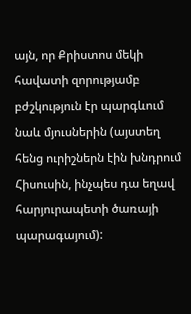այն, որ Քրիստոս մեկի հավատի զորությամբ բժշկություն էր պարգևում նաև մյուսներին (այստեղ հենց ուրիշներն էին խնդրում Հիսուսին, ինչպես դա եղավ հարյուրապետի ծառայի պարագայում):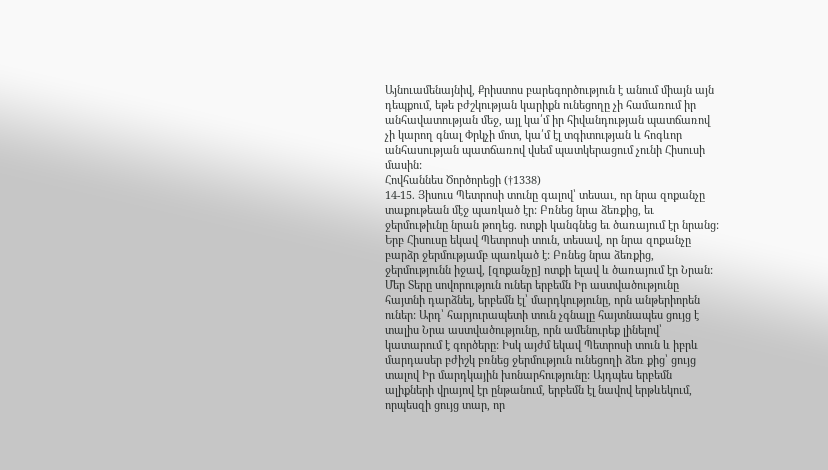Այնուամենայնիվ, Քրիստոս բարեգործություն է անում միայն այն դեպքում, եթե բժշկության կարիքն ունեցողը չի համառում իր անհավատության մեջ, այլ կա՛մ իր հիվանդության պատճառով չի կարող գնալ Փրկչի մոտ, կա՛մ էլ տգիտության և հոգևոր անհասության պատճառով վսեմ պատկերացում չունի Հիսուսի մասին:
Հովհաննես Ծործորեցի (†1338)
14-15. Յիսուս Պետրոսի տունը գալով՝ տեսաւ, որ նրա զոքանչը տաքութեան մէջ պառկած էր: Բռնեց նրա ձեռքից, եւ ջերմութիւնը նրան թողեց. ոտքի կանգնեց եւ ծառայում էր նրանց:
Երբ Հիսուսը եկավ Պետրոսի տուն, տեսավ, որ նրա զոքանչը բարձր ջերմությամբ պառկած է: Բռնեց նրա ձեռքից, ջերմությունն իջավ, [զոքանչը] ոտքի ելավ և ծառայում էր Նրան:
Մեր Տերը սովորություն ուներ երբեմն Իր աստվածությունը հայտնի դարձնել, երբեմն էլ՝ մարդկությունը, որն անթերիորեն ուներ: Արդ՝ հարյուրապետի տուն չգնալը հայտնապես ցույց է տալիս Նրա աստվածությունը, որն ամենուրեք լինելով՝ կատարում է գործերը: Իսկ այժմ եկավ Պետրոսի տուն և իբրև մարդասեր բժիշկ բռնեց ջերմություն ունեցողի ձեռ քից՝ ցույց տալով Իր մարդկային խոնարհությունը: Այդպես երբեմն ալիքների վրայով էր ընթանում, երբեմն էլ նավով երթևեկում, որպեսզի ցույց տար, որ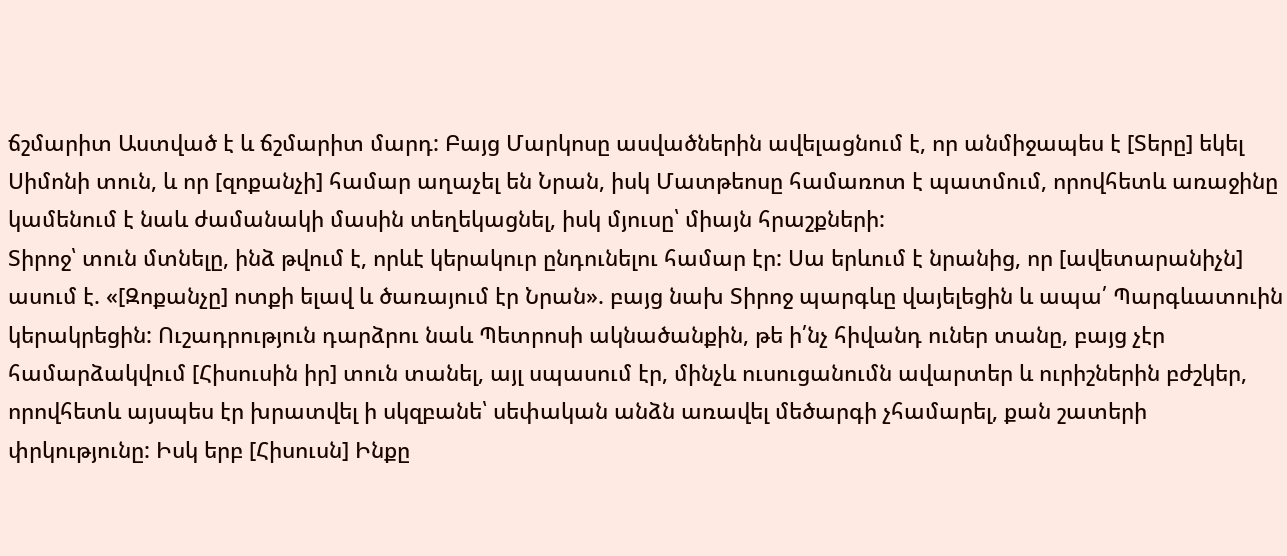ճշմարիտ Աստված է և ճշմարիտ մարդ: Բայց Մարկոսը ասվածներին ավելացնում է, որ անմիջապես է [Տերը] եկել Սիմոնի տուն, և որ [զոքանչի] համար աղաչել են Նրան, իսկ Մատթեոսը համառոտ է պատմում, որովհետև առաջինը կամենում է նաև ժամանակի մասին տեղեկացնել, իսկ մյուսը՝ միայն հրաշքների:
Տիրոջ՝ տուն մտնելը, ինձ թվում է, որևէ կերակուր ընդունելու համար էր: Սա երևում է նրանից, որ [ավետարանիչն] ասում է. «[Զոքանչը] ոտքի ելավ և ծառայում էր Նրան». բայց նախ Տիրոջ պարգևը վայելեցին և ապա՛ Պարգևատուին կերակրեցին: Ուշադրություն դարձրու նաև Պետրոսի ակնածանքին, թե ի՛նչ հիվանդ ուներ տանը, բայց չէր համարձակվում [Հիսուսին իր] տուն տանել, այլ սպասում էր, մինչև ուսուցանումն ավարտեր և ուրիշներին բժշկեր, որովհետև այսպես էր խրատվել ի սկզբանե՝ սեփական անձն առավել մեծարգի չհամարել, քան շատերի փրկությունը: Իսկ երբ [Հիսուսն] Ինքը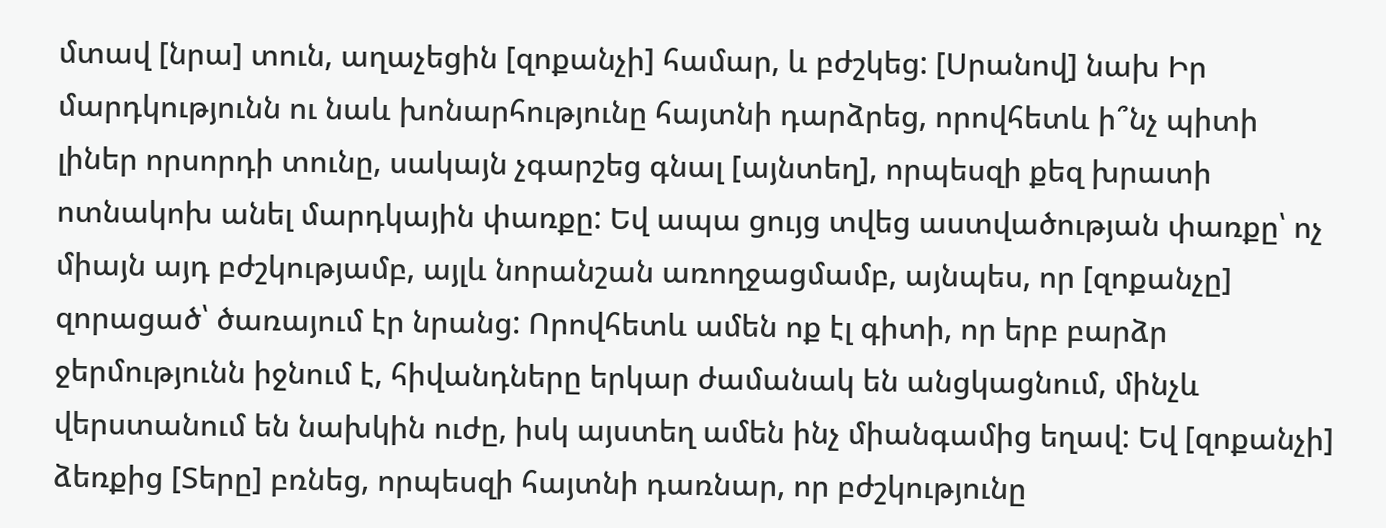մտավ [նրա] տուն, աղաչեցին [զոքանչի] համար, և բժշկեց: [Սրանով] նախ Իր մարդկությունն ու նաև խոնարհությունը հայտնի դարձրեց, որովհետև ի՞նչ պիտի լիներ որսորդի տունը, սակայն չգարշեց գնալ [այնտեղ], որպեսզի քեզ խրատի ոտնակոխ անել մարդկային փառքը: Եվ ապա ցույց տվեց աստվածության փառքը՝ ոչ միայն այդ բժշկությամբ, այլև նորանշան առողջացմամբ, այնպես, որ [զոքանչը] զորացած՝ ծառայում էր նրանց: Որովհետև ամեն ոք էլ գիտի, որ երբ բարձր ջերմությունն իջնում է, հիվանդները երկար ժամանակ են անցկացնում, մինչև վերստանում են նախկին ուժը, իսկ այստեղ ամեն ինչ միանգամից եղավ: Եվ [զոքանչի] ձեռքից [Տերը] բռնեց, որպեսզի հայտնի դառնար, որ բժշկությունը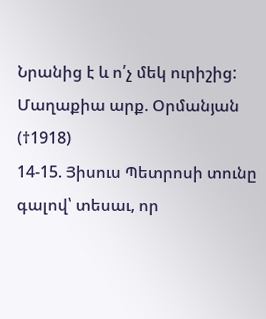Նրանից է և ո՛չ մեկ ուրիշից:
Մաղաքիա արք. Օրմանյան (†1918)
14-15. Յիսուս Պետրոսի տունը գալով՝ տեսաւ, որ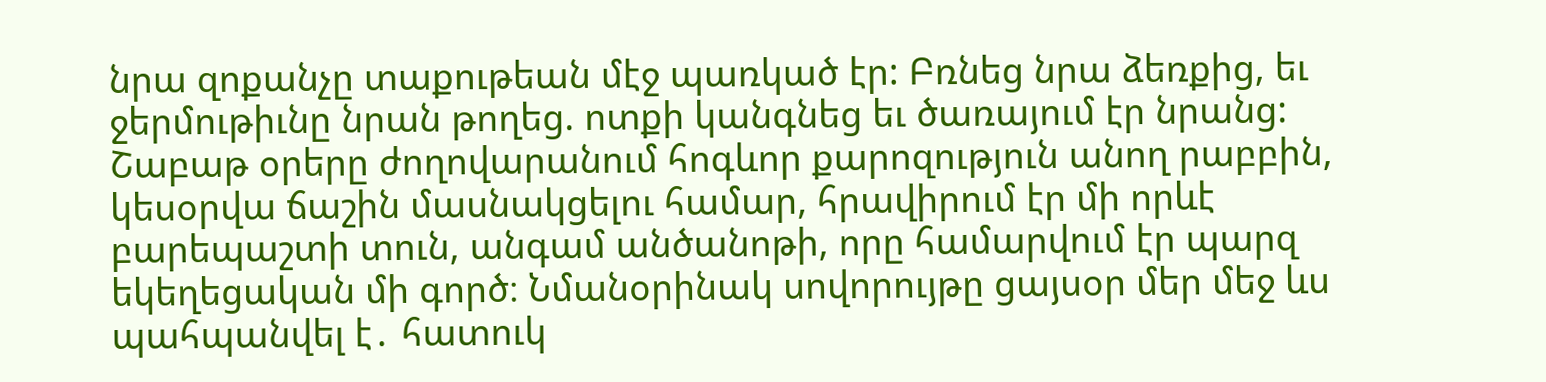նրա զոքանչը տաքութեան մէջ պառկած էր: Բռնեց նրա ձեռքից, եւ ջերմութիւնը նրան թողեց. ոտքի կանգնեց եւ ծառայում էր նրանց:
Շաբաթ օրերը ժողովարանում հոգևոր քարոզություն անող րաբբին, կեսօրվա ճաշին մասնակցելու համար, հրավիրում էր մի որևէ բարեպաշտի տուն, անգամ անծանոթի, որը համարվում էր պարզ եկեղեցական մի գործ։ Նմանօրինակ սովորույթը ցայսօր մեր մեջ ևս պահպանվել է․ հատուկ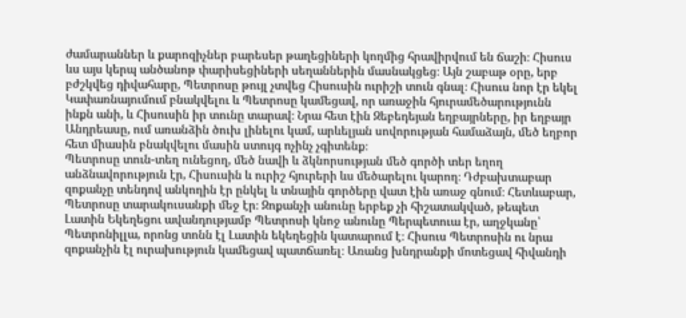ժամարաններ և քարոզիչներ բարեսեր թաղեցիների կողմից հրավիրվում են ճաշի։ Հիսուս ևս այս կերպ անծանոթ փարիսեցիների սեղաններին մասնակցեց։ Այն շաբաթ օրը, երբ բժշկվեց դիվահարը, Պետրոսը թույլ չտվեց Հիսուսին ուրիշի տուն գնալ։ Հիսուս նոր էր եկել Կափառնայումում բնակվելու և Պետրոսը կամեցավ, որ առաջին հյուրամեծարությունն ինքն անի, և Հիսուսին իր տունը տարավ։ Նրա հետ էին Զեբեդեյան եղբայրները, իր եղբայր Անդրեասը, ում առանձին ծուխ լինելու կամ, արևելյան սովորության համաձայն, մեծ եղբոր հետ միասին բնակվելու մասին ստույգ ոչինչ չգիտենք։
Պետրոսը տուն-տեղ ունեցող, մեծ նավի և ձկնորսության մեծ գործի տեր եղող անձնավորություն էր, Հիսուսին և ուրիշ հյուրերի ևս մեծարելու կարող։ Դժբախտաբար զոքանչը տենդով անկողին էր ընկել և տնային գործերը վատ էին առաջ գնում։ Հետևաբար, Պետրոսը տարակուսանքի մեջ էր։ Զոքանչի անունը երբեք չի հիշատակված, թեպետ Լատին Եկեղեցու ավանդությամբ Պետրոսի կնոջ անունը Պերպետուա էր, աղջկանը՝ Պետրոնիլլա, որոնց տոնն էլ Լատին եկեղեցին կատարում է։ Հիսուս Պետրոսին ու նրա զոքանչին էլ ուրախություն կամեցավ պատճառել։ Առանց խնդրանքի մոտեցավ հիվանդի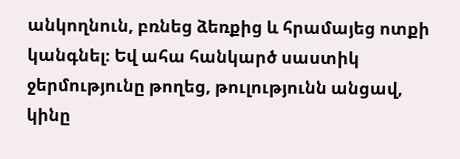անկողնուն, բռնեց ձեռքից և հրամայեց ոտքի կանգնել։ Եվ ահա հանկարծ սաստիկ ջերմությունը թողեց, թուլությունն անցավ, կինը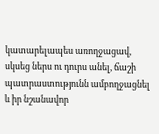կատարելապես առողջացավ, սկսեց ներս ու դուրս անել, ճաշի պատրաստությունն ամբողջացնել և իր նշանավոր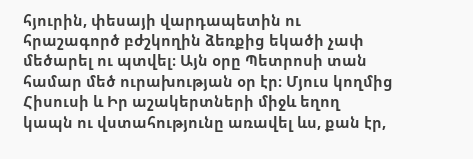հյուրին, փեսայի վարդապետին ու հրաշագործ բժշկողին ձեռքից եկածի չափ մեծարել ու պտվել։ Այն օրը Պետրոսի տան համար մեծ ուրախության օր էր։ Մյուս կողմից Հիսուսի և Իր աշակերտների միջև եղող կապն ու վստահությունը առավել ևս, քան էր,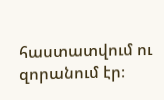հաստատվում ու զորանում էր։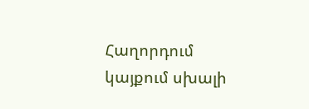Հաղորդում կայքում սխալի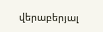վերաբերյալ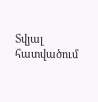Տվյալ հատվածում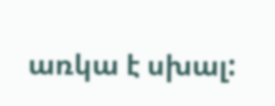առկա է սխալ: